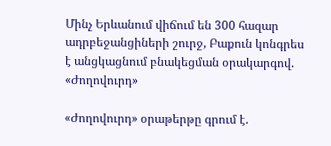Մինչ Երևանում վիճում են 300 հազար ադրբեջանցիների շուրջ, Բաքուն կոնգրես է անցկացնում բնակեցման օրակարգով. «Ժողովուրդ»

«Ժողովուրդ» օրաթերթը գրում է.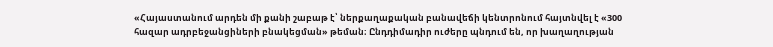«Հայաստանում արդեն մի քանի շաբաթ է՝ ներքաղաքական բանավեճի կենտրոնում հայտնվել է «300 հազար ադրբեջանցիների բնակեցման» թեման։ Ընդդիմադիր ուժերը պնդում են, որ խաղաղության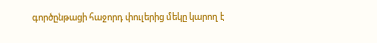գործընթացի հաջորդ փուլերից մեկը կարող է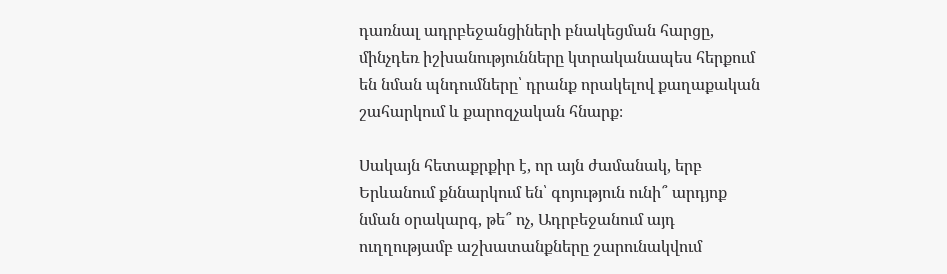դառնալ ադրբեջանցիների բնակեցման հարցը, մինչդեռ իշխանությունները կտրականապես հերքում են նման պնդումները՝ դրանք որակելով քաղաքական շահարկում և քարոզչական հնարք։

Սակայն հետաքրքիր է, որ այն ժամանակ, երբ Երևանում քննարկում են՝ գոյություն ունի՞ արդյոք նման օրակարգ, թե՞ ոչ, Ադրբեջանում այդ ուղղությամբ աշխատանքները շարունակվում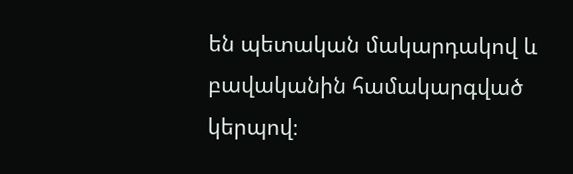են պետական մակարդակով և բավականին համակարգված կերպով։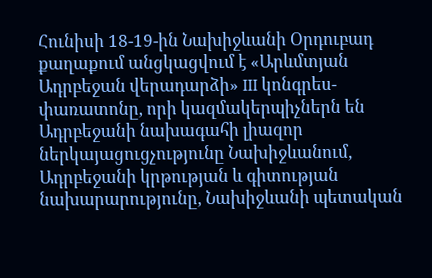Հունիսի 18-19-ին Նախիջևանի Օրդուբադ քաղաքում անցկացվում է «Արևմտյան Ադրբեջան վերադարձի» III կոնգրես-փառատոնը, որի կազմակերպիչներն են Ադրբեջանի նախագահի լիազոր ներկայացուցչությունը Նախիջևանում, Ադրբեջանի կրթության և գիտության նախարարությունը, Նախիջևանի պետական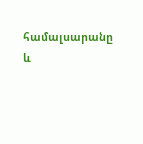համալսարանը և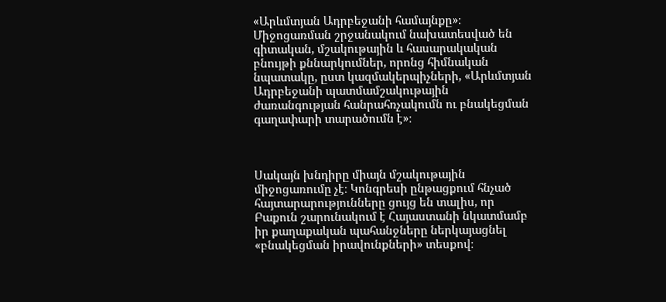«Արևմտյան Ադրբեջանի համայնքը»։ Միջոցառման շրջանակում նախատեսված են գիտական, մշակութային և հասարակական բնույթի քննարկումներ, որոնց հիմնական նպատակը, ըստ կազմակերպիչների, «Արևմտյան Ադրբեջանի պատմամշակութային ժառանգության հանրահռչակումն ու բնակեցման գաղափարի տարածումն է»։



Սակայն խնդիրը միայն մշակութային միջոցառումը չէ։ Կոնգրեսի ընթացքում հնչած հայտարարությունները ցույց են տալիս, որ Բաքուն շարունակում է Հայաստանի նկատմամբ իր քաղաքական պահանջները ներկայացնել «բնակեցման իրավունքների» տեսքով։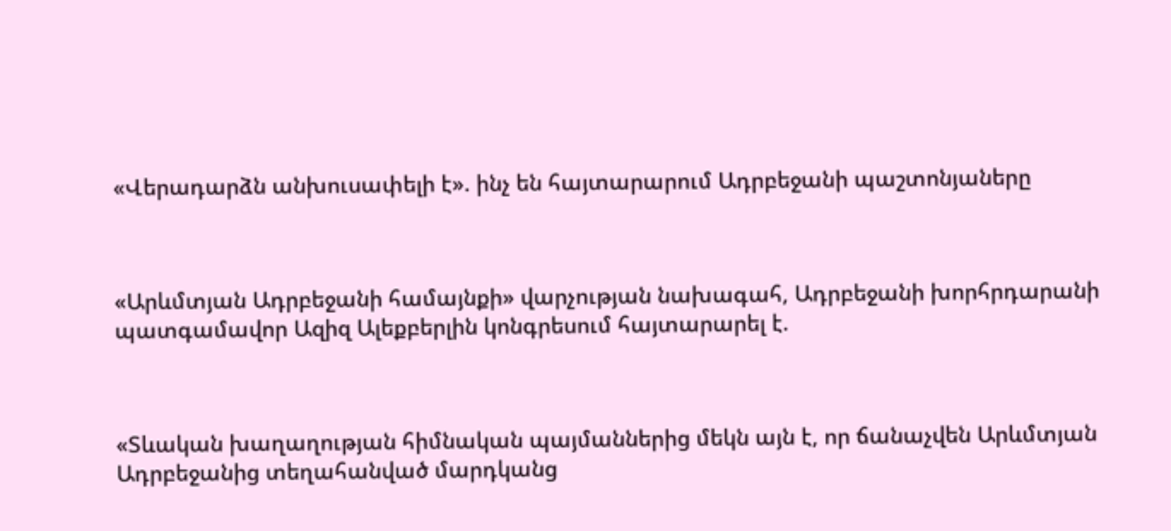«Վերադարձն անխուսափելի է». ինչ են հայտարարում Ադրբեջանի պաշտոնյաները



«Արևմտյան Ադրբեջանի համայնքի» վարչության նախագահ, Ադրբեջանի խորհրդարանի պատգամավոր Ազիզ Ալեքբերլին կոնգրեսում հայտարարել է.



«Տևական խաղաղության հիմնական պայմաններից մեկն այն է, որ ճանաչվեն Արևմտյան Ադրբեջանից տեղահանված մարդկանց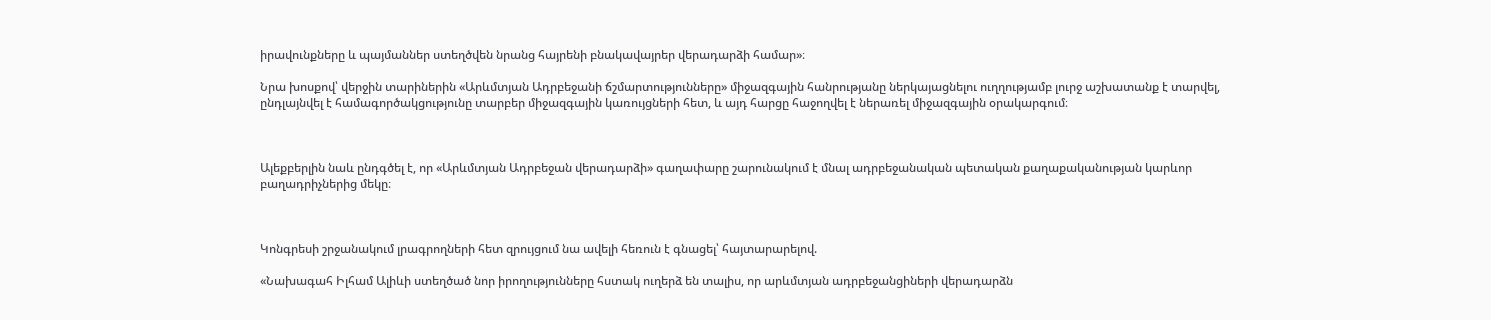իրավունքները և պայմաններ ստեղծվեն նրանց հայրենի բնակավայրեր վերադարձի համար»։

Նրա խոսքով՝ վերջին տարիներին «Արևմտյան Ադրբեջանի ճշմարտությունները» միջազգային հանրությանը ներկայացնելու ուղղությամբ լուրջ աշխատանք է տարվել, ընդլայնվել է համագործակցությունը տարբեր միջազգային կառույցների հետ, և այդ հարցը հաջողվել է ներառել միջազգային օրակարգում։



Ալեքբերլին նաև ընդգծել է, որ «Արևմտյան Ադրբեջան վերադարձի» գաղափարը շարունակում է մնալ ադրբեջանական պետական քաղաքականության կարևոր բաղադրիչներից մեկը։



Կոնգրեսի շրջանակում լրագրողների հետ զրույցում նա ավելի հեռուն է գնացել՝ հայտարարելով.

«Նախագահ Իլհամ Ալիևի ստեղծած նոր իրողությունները հստակ ուղերձ են տալիս, որ արևմտյան ադրբեջանցիների վերադարձն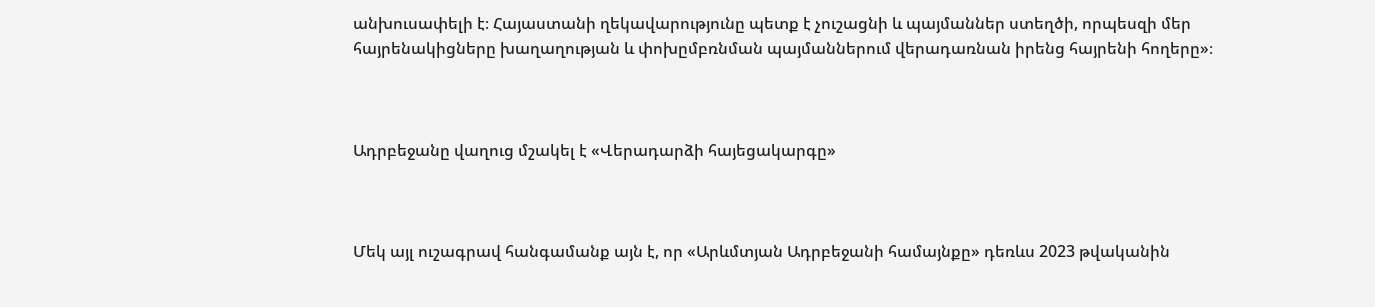անխուսափելի է։ Հայաստանի ղեկավարությունը պետք է չուշացնի և պայմաններ ստեղծի, որպեսզի մեր հայրենակիցները խաղաղության և փոխըմբռնման պայմաններում վերադառնան իրենց հայրենի հողերը»։



Ադրբեջանը վաղուց մշակել է «Վերադարձի հայեցակարգը»



Մեկ այլ ուշագրավ հանգամանք այն է, որ «Արևմտյան Ադրբեջանի համայնքը» դեռևս 2023 թվականին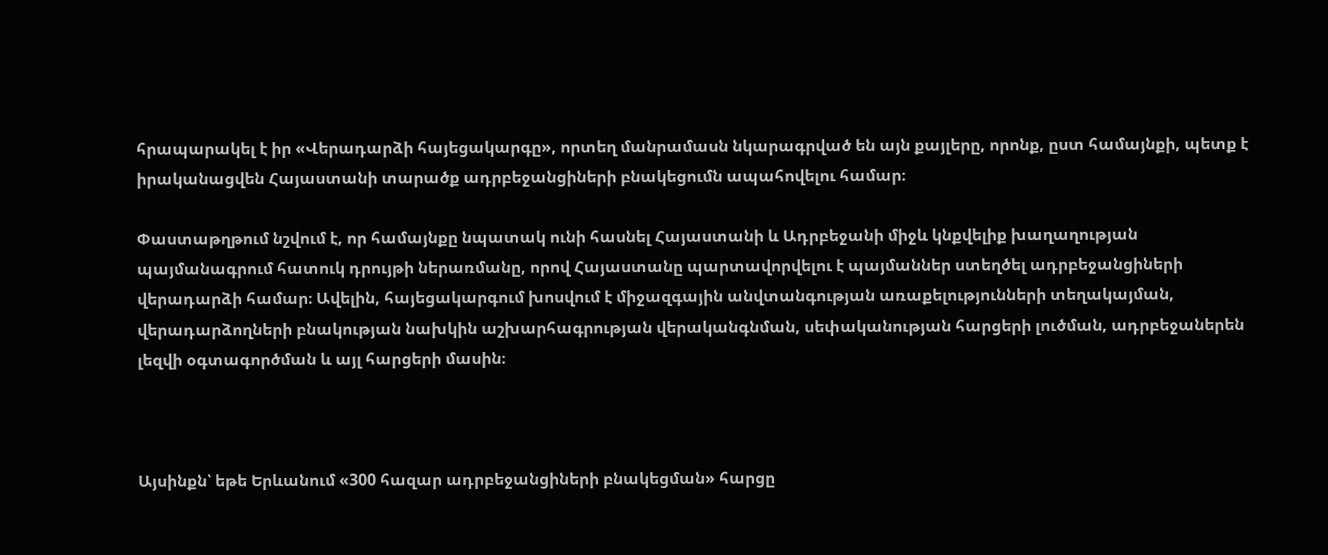հրապարակել է իր «Վերադարձի հայեցակարգը», որտեղ մանրամասն նկարագրված են այն քայլերը, որոնք, ըստ համայնքի, պետք է իրականացվեն Հայաստանի տարածք ադրբեջանցիների բնակեցումն ապահովելու համար։

Փաստաթղթում նշվում է, որ համայնքը նպատակ ունի հասնել Հայաստանի և Ադրբեջանի միջև կնքվելիք խաղաղության պայմանագրում հատուկ դրույթի ներառմանը, որով Հայաստանը պարտավորվելու է պայմաններ ստեղծել ադրբեջանցիների վերադարձի համար։ Ավելին, հայեցակարգում խոսվում է միջազգային անվտանգության առաքելությունների տեղակայման, վերադարձողների բնակության նախկին աշխարհագրության վերականգնման, սեփականության հարցերի լուծման, ադրբեջաներեն լեզվի օգտագործման և այլ հարցերի մասին։



Այսինքն՝ եթե Երևանում «300 հազար ադրբեջանցիների բնակեցման» հարցը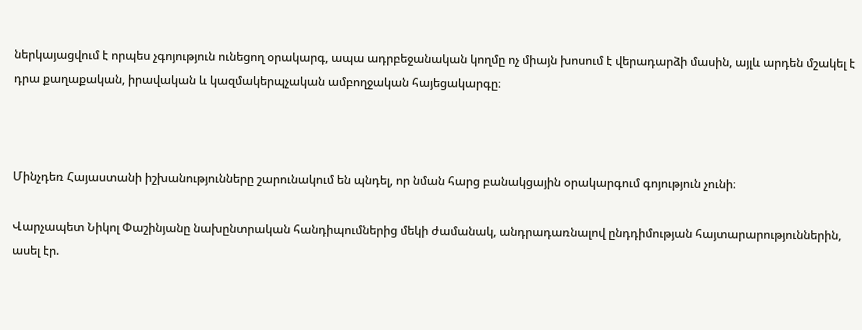ներկայացվում է որպես չգոյություն ունեցող օրակարգ, ապա ադրբեջանական կողմը ոչ միայն խոսում է վերադարձի մասին, այլև արդեն մշակել է դրա քաղաքական, իրավական և կազմակերպչական ամբողջական հայեցակարգը։



Մինչդեռ Հայաստանի իշխանությունները շարունակում են պնդել, որ նման հարց բանակցային օրակարգում գոյություն չունի։

Վարչապետ Նիկոլ Փաշինյանը նախընտրական հանդիպումներից մեկի ժամանակ, անդրադառնալով ընդդիմության հայտարարություններին, ասել էր.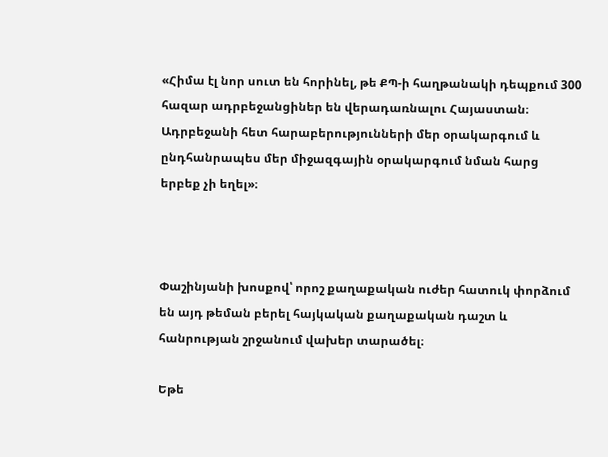«Հիմա էլ նոր սուտ են հորինել, թե ՔՊ-ի հաղթանակի դեպքում 300 հազար ադրբեջանցիներ են վերադառնալու Հայաստան։ Ադրբեջանի հետ հարաբերությունների մեր օրակարգում և ընդհանրապես մեր միջազգային օրակարգում նման հարց երբեք չի եղել»։



Փաշինյանի խոսքով՝ որոշ քաղաքական ուժեր հատուկ փորձում են այդ թեման բերել հայկական քաղաքական դաշտ և հանրության շրջանում վախեր տարածել։

Եթե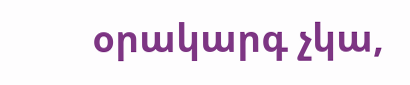օրակարգ չկա,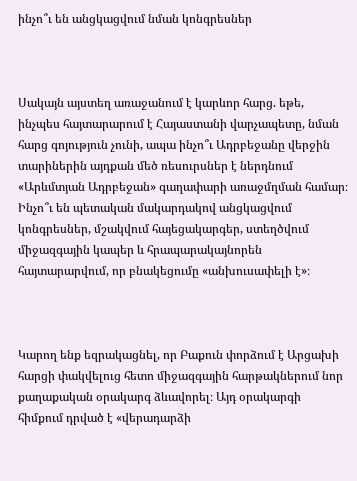ինչո՞ւ են անցկացվում նման կոնգրեսներ



Սակայն այստեղ առաջանում է կարևոր հարց. եթե, ինչպես հայտարարում է Հայաստանի վարչապետը, նման հարց գոյություն չունի, ապա ինչո՞ւ Ադրբեջանը վերջին տարիներին այդքան մեծ ռեսուրսներ է ներդնում «Արևմտյան Ադրբեջան» գաղափարի առաջմղման համար։ Ինչո՞ւ են պետական մակարդակով անցկացվում կոնգրեսներ, մշակվում հայեցակարգեր, ստեղծվում միջազգային կապեր և հրապարակայնորեն հայտարարվում, որ բնակեցումը «անխուսափելի է»։



Կարող ենք եզրակացնել, որ Բաքուն փորձում է Արցախի հարցի փակվելուց հետո միջազգային հարթակներում նոր քաղաքական օրակարգ ձևավորել։ Այդ օրակարգի հիմքում դրված է «վերադարձի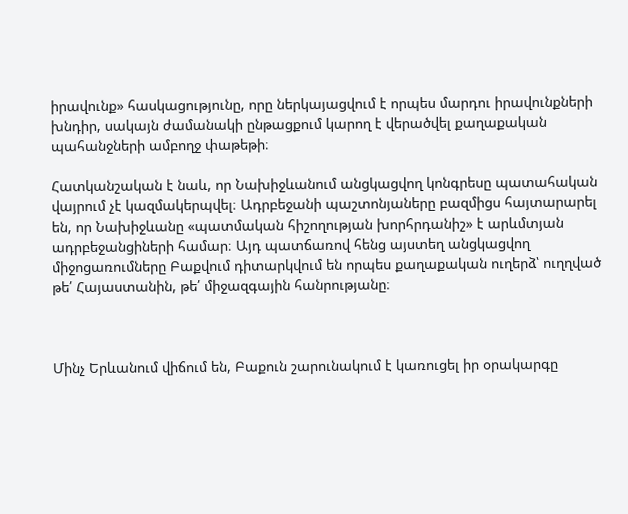իրավունք» հասկացությունը, որը ներկայացվում է որպես մարդու իրավունքների խնդիր, սակայն ժամանակի ընթացքում կարող է վերածվել քաղաքական պահանջների ամբողջ փաթեթի։

Հատկանշական է նաև, որ Նախիջևանում անցկացվող կոնգրեսը պատահական վայրում չէ կազմակերպվել։ Ադրբեջանի պաշտոնյաները բազմիցս հայտարարել են, որ Նախիջևանը «պատմական հիշողության խորհրդանիշ» է արևմտյան ադրբեջանցիների համար։ Այդ պատճառով հենց այստեղ անցկացվող միջոցառումները Բաքվում դիտարկվում են որպես քաղաքական ուղերձ՝ ուղղված թե՛ Հայաստանին, թե՛ միջազգային հանրությանը։



Մինչ Երևանում վիճում են, Բաքուն շարունակում է կառուցել իր օրակարգը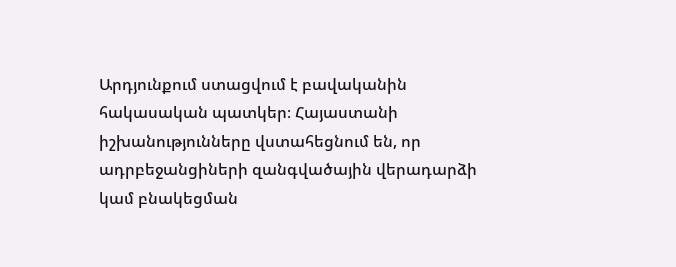Արդյունքում ստացվում է բավականին հակասական պատկեր։ Հայաստանի իշխանությունները վստահեցնում են, որ ադրբեջանցիների զանգվածային վերադարձի կամ բնակեցման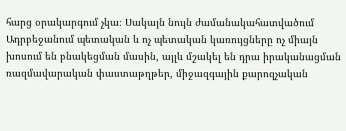հարց օրակարգում չկա։ Սակայն նույն ժամանակահատվածում Ադրբեջանում պետական և ոչ պետական կառույցները ոչ միայն խոսում են բնակեցման մասին, այլև մշակել են դրա իրականացման ռազմավարական փաստաթղթեր, միջազգային քարոզչական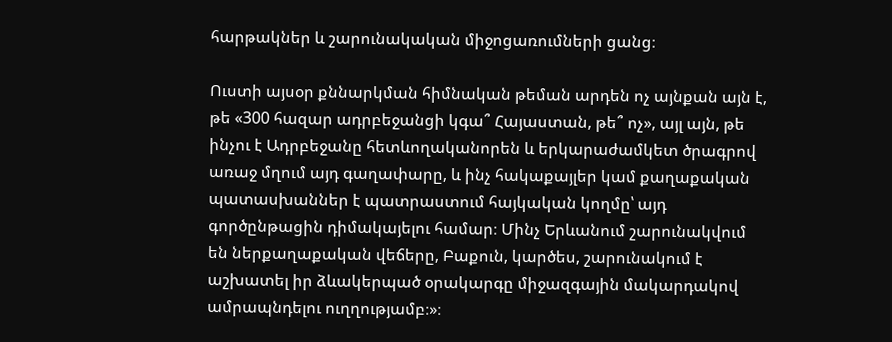հարթակներ և շարունակական միջոցառումների ցանց։

Ուստի այսօր քննարկման հիմնական թեման արդեն ոչ այնքան այն է, թե «300 հազար ադրբեջանցի կգա՞ Հայաստան, թե՞ ոչ», այլ այն, թե ինչու է Ադրբեջանը հետևողականորեն և երկարաժամկետ ծրագրով առաջ մղում այդ գաղափարը, և ինչ հակաքայլեր կամ քաղաքական պատասխաններ է պատրաստում հայկական կողմը՝ այդ գործընթացին դիմակայելու համար։ Մինչ Երևանում շարունակվում են ներքաղաքական վեճերը, Բաքուն, կարծես, շարունակում է աշխատել իր ձևակերպած օրակարգը միջազգային մակարդակով ամրապնդելու ուղղությամբ։»։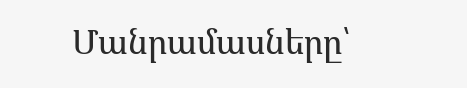Մանրամասները՝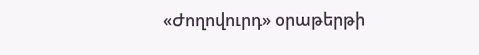«Ժողովուրդ» օրաթերթի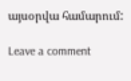այսօրվա համարում:

Leave a comment